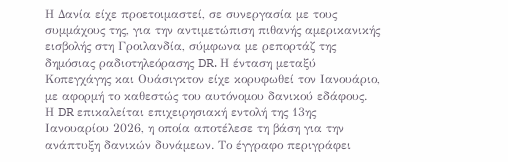Η Δανία είχε προετοιμαστεί, σε συνεργασία με τους συμμάχους της, για την αντιμετώπιση πιθανής αμερικανικής εισβολής στη Γροιλανδία, σύμφωνα με ρεπορτάζ της δημόσιας ραδιοτηλεόρασης DR. Η ένταση μεταξύ Κοπεγχάγης και Ουάσιγκτον είχε κορυφωθεί τον Ιανουάριο, με αφορμή το καθεστώς του αυτόνομου δανικού εδάφους.
Η DR επικαλείται επιχειρησιακή εντολή της 13ης Ιανουαρίου 2026, η οποία αποτέλεσε τη βάση για την ανάπτυξη δανικών δυνάμεων. Το έγγραφο περιγράφει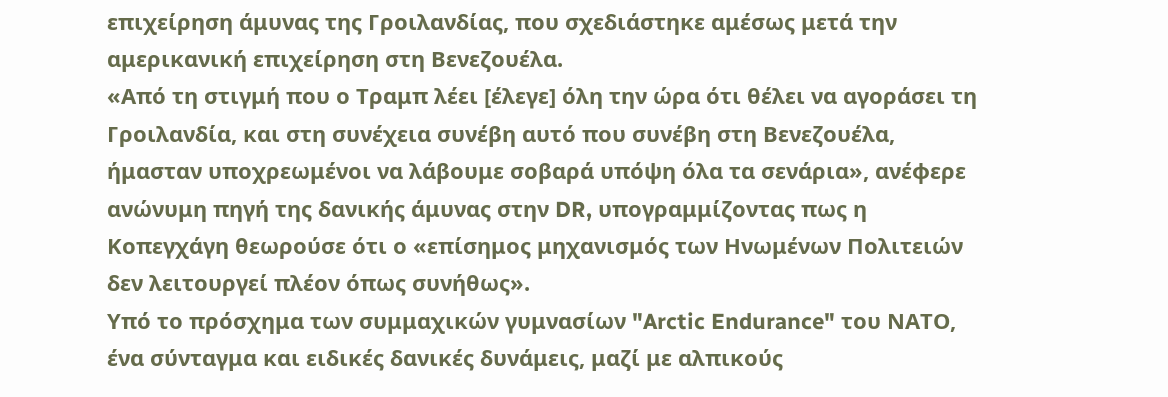επιχείρηση άμυνας της Γροιλανδίας, που σχεδιάστηκε αμέσως μετά την αμερικανική επιχείρηση στη Βενεζουέλα.
«Από τη στιγμή που ο Τραμπ λέει [έλεγε] όλη την ώρα ότι θέλει να αγοράσει τη Γροιλανδία, και στη συνέχεια συνέβη αυτό που συνέβη στη Βενεζουέλα, ήμασταν υποχρεωμένοι να λάβουμε σοβαρά υπόψη όλα τα σενάρια», ανέφερε ανώνυμη πηγή της δανικής άμυνας στην DR, υπογραμμίζοντας πως η Κοπεγχάγη θεωρούσε ότι ο «επίσημος μηχανισμός των Ηνωμένων Πολιτειών δεν λειτουργεί πλέον όπως συνήθως».
Υπό το πρόσχημα των συμμαχικών γυμνασίων "Arctic Endurance" του ΝΑΤΟ, ένα σύνταγμα και ειδικές δανικές δυνάμεις, μαζί με αλπικούς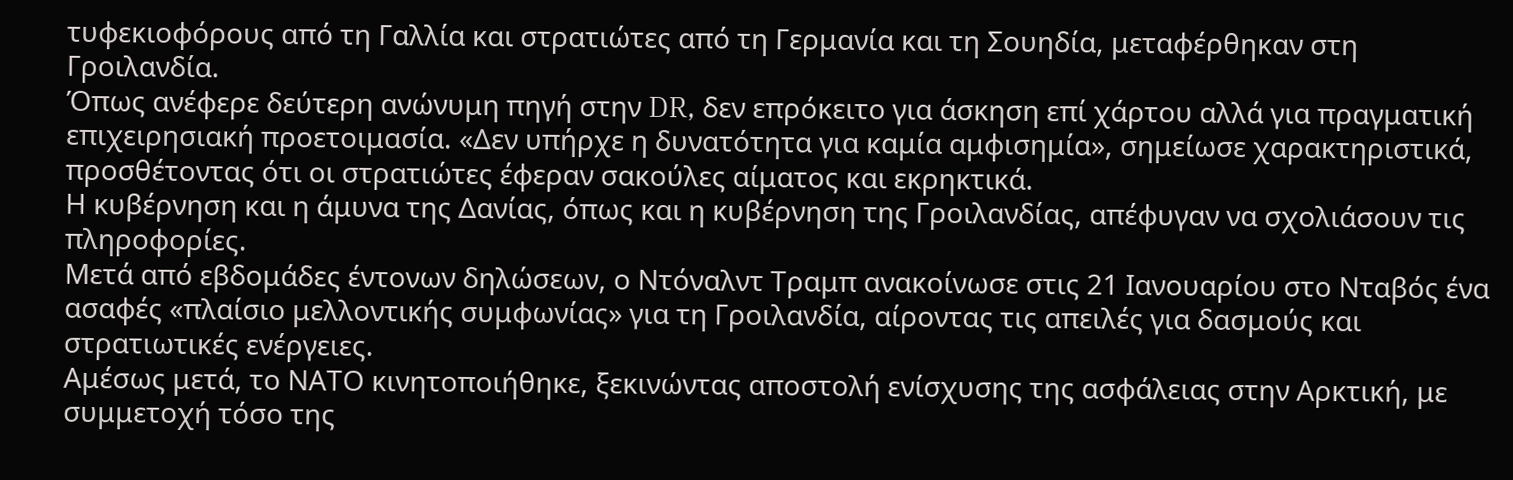τυφεκιοφόρους από τη Γαλλία και στρατιώτες από τη Γερμανία και τη Σουηδία, μεταφέρθηκαν στη Γροιλανδία.
Όπως ανέφερε δεύτερη ανώνυμη πηγή στην DR, δεν επρόκειτο για άσκηση επί χάρτου αλλά για πραγματική επιχειρησιακή προετοιμασία. «Δεν υπήρχε η δυνατότητα για καμία αμφισημία», σημείωσε χαρακτηριστικά, προσθέτοντας ότι οι στρατιώτες έφεραν σακούλες αίματος και εκρηκτικά.
Η κυβέρνηση και η άμυνα της Δανίας, όπως και η κυβέρνηση της Γροιλανδίας, απέφυγαν να σχολιάσουν τις πληροφορίες.
Μετά από εβδομάδες έντονων δηλώσεων, ο Ντόναλντ Τραμπ ανακοίνωσε στις 21 Ιανουαρίου στο Νταβός ένα ασαφές «πλαίσιο μελλοντικής συμφωνίας» για τη Γροιλανδία, αίροντας τις απειλές για δασμούς και στρατιωτικές ενέργειες.
Αμέσως μετά, το ΝΑΤΟ κινητοποιήθηκε, ξεκινώντας αποστολή ενίσχυσης της ασφάλειας στην Αρκτική, με συμμετοχή τόσο της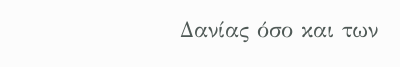Δανίας όσο και των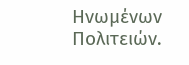Ηνωμένων Πολιτειών.